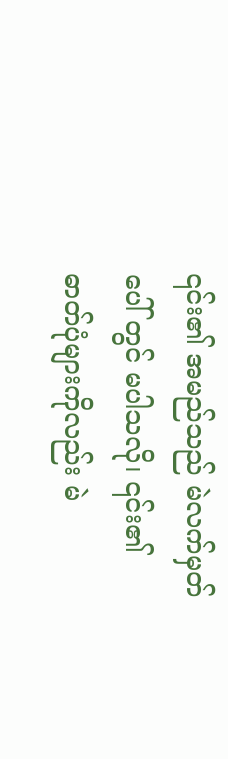၎င်း၏ အမည်သည် မဲလက်မှတ်ပေါ် တွင် မပါသလို၊ ၎င်း၏ ဓာတ်ပုံများကိုလည်း မဲ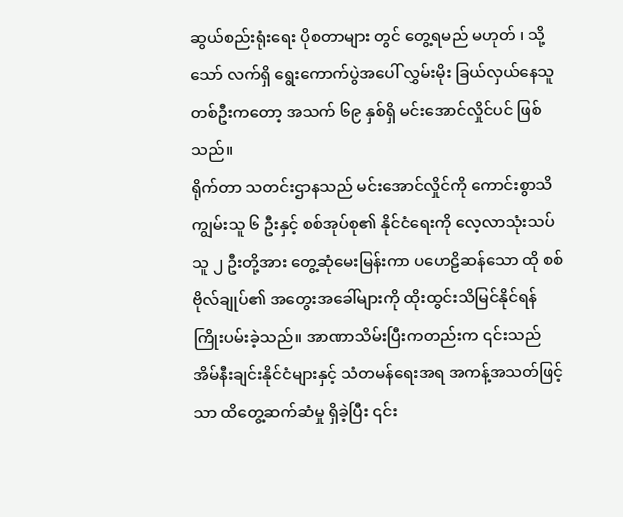ဆွယ်စည်းရုံးရေး ပိုစတာများ တွင် တွေ့ရမည် မဟုတ် ၊ သို့သော် လက်ရှိ ရွေးကောက်ပွဲအပေါ် လွှမ်းမိုး ခြယ်လှယ်နေသူတစ်ဦးကတော့ အသက် ၆၉ နှစ်ရှိ မင်းအောင်လှိုင်ပင် ဖြစ်သည်။
ရိုက်တာ သတင်းဌာနသည် မင်းအောင်လှိုင်ကို ကောင်းစွာသိကျွမ်းသူ ၆ ဦးနှင့် စစ်အုပ်စု၏ နိုင်ငံရေးကို လေ့လာသုံးသပ်သူ ၂ ဦးတို့အား တွေ့ဆုံမေးမြန်းကာ ပဟေဠိဆန်သော ထို စစ် ဗိုလ်ချုပ်၏ အတွေးအခေါ်များကို ထိုးထွင်းသိမြင်နိုင်ရန် ကြိုးပမ်းခဲ့သည်။ အာဏာသိမ်းပြီးကတည်းက ၎င်းသည် အိမ်နီးချင်းနိုင်ငံများနှင့် သံတမန်ရေးအရ အကန့်အသတ်ဖြင့်သာ ထိတွေ့ဆက်ဆံမှု ရှိခဲ့ပြီး ၎င်း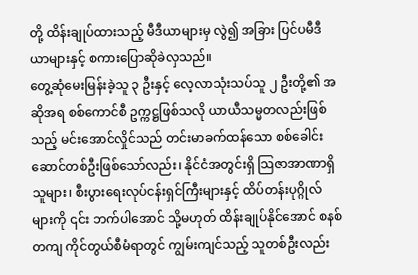တို့ ထိန်းချုပ်ထားသည့် မီဒီယာများမှ လွဲ၍ အခြား ပြင်ပမီဒီယာများနှင့် စကားပြောဆိုခဲလှသည်။
တွေ့ဆုံမေးမြန်းခဲ့သူ ၃ ဦးနှင့် လေ့လာသုံးသပ်သူ ၂ ဦးတို့၏ အဆိုအရ စစ်ကောင်စီ ဥက္ကဋ္ဌဖြစ်သလို ယာယီသမ္မတလည်းဖြစ်သည့် မင်းအောင်လှိုင်သည် တင်းမာခက်ထန်သော စစ်ခေါင်းဆောင်တစ်ဦးဖြစ်သော်လည်း၊ နိုင်ငံအတွင်းရှိ သြဇာအာဏာရှိသူများ၊ စီးပွားရေးလုပ်ငန်းရှင်ကြီးများနှင့် ထိပ်တန်းပုဂ္ဂိုလ်များကို ၎င်း ဘက်ပါအောင် သို့မဟုတ် ထိန်းချုပ်နိုင်အောင် စနစ်တကျ ကိုင်တွယ်စီမံရာတွင် ကျွမ်းကျင်သည့် သူတစ်ဦးလည်း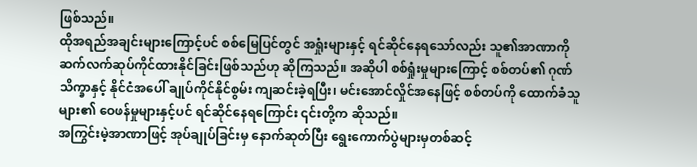ဖြစ်သည်။
ထိုအရည်အချင်းများကြောင့်ပင် စစ်မြေပြင်တွင် အရှုံးများနှင့် ရင်ဆိုင်နေရသော်လည်း သူ၏အာဏာကို ဆက်လက်ဆုပ်ကိုင်ထားနိုင်ခြင်းဖြစ်သည်ဟု ဆိုကြသည်။ အဆိုပါ စစ်ရှုံးမှုများကြောင့် စစ်တပ်၏ ဂုဏ်သိက္ခာနှင့် နိုင်ငံအပေါ် ချုပ်ကိုင်နိုင်စွမ်း ကျဆင်းခဲ့ရပြီး၊ မင်းအောင်လှိုင်အနေဖြင့် စစ်တပ်ကို ထောက်ခံသူများ၏ ဝေဖန်မှုများနှင့်ပင် ရင်ဆိုင်နေရကြောင်း ၎င်းတို့က ဆိုသည်။
အကြွင်းမဲ့အာဏာဖြင့် အုပ်ချုပ်ခြင်းမှ နောက်ဆုတ်ပြီး ရွေးကောက်ပွဲများမှတစ်ဆင့်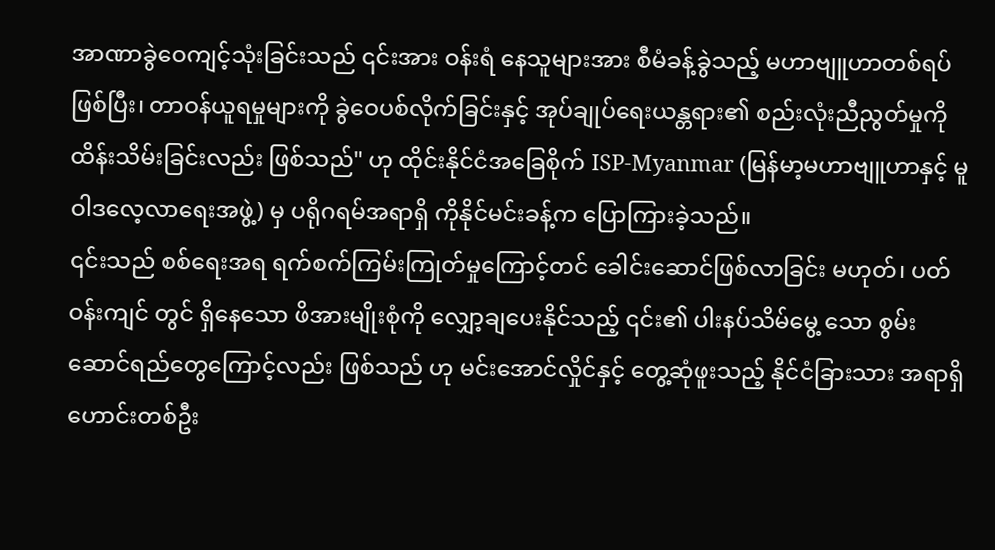အာဏာခွဲဝေကျင့်သုံးခြင်းသည် ၎င်းအား ဝန်းရံ နေသူများအား စီမံခန့်ခွဲသည့် မဟာဗျူဟာတစ်ရပ်ဖြစ်ပြီး၊ တာဝန်ယူရမှုများကို ခွဲဝေပစ်လိုက်ခြင်းနှင့် အုပ်ချုပ်ရေးယန္တရား၏ စည်းလုံးညီညွတ်မှုကို ထိန်းသိမ်းခြင်းလည်း ဖြစ်သည်" ဟု ထိုင်းနိုင်ငံအခြေစိုက် ISP-Myanmar (မြန်မာ့မဟာဗျူဟာနှင့် မူဝါဒလေ့လာရေးအဖွဲ့) မှ ပရိုဂရမ်အရာရှိ ကိုနိုင်မင်းခန့်က ပြောကြားခဲ့သည်။
၎င်းသည် စစ်ရေးအရ ရက်စက်ကြမ်းကြုတ်မှုကြောင့်တင် ခေါင်းဆောင်ဖြစ်လာခြင်း မဟုတ်၊ ပတ်ဝန်းကျင် တွင် ရှိနေသော ဖိအားမျိုးစုံကို လျှော့ချပေးနိုင်သည့် ၎င်း၏ ပါးနပ်သိမ်မွေ့ သော စွမ်းဆောင်ရည်တွေကြောင့်လည်း ဖြစ်သည် ဟု မင်းအောင်လှိုင်နှင့် တွေ့ဆုံဖူးသည့် နိုင်ငံခြားသား အရာရှိဟောင်းတစ်ဦး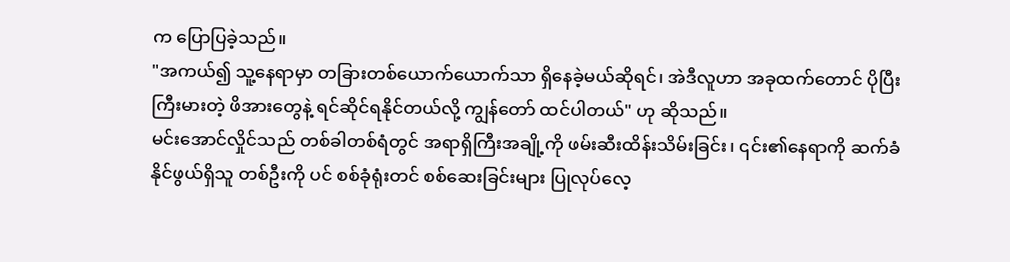က ပြောပြခဲ့သည်။
"အကယ်၍ သူ့နေရာမှာ တခြားတစ်ယောက်ယောက်သာ ရှိနေခဲ့မယ်ဆိုရင်၊ အဲဒီလူဟာ အခုထက်တောင် ပိုပြီးကြီးမားတဲ့ ဖိအားတွေနဲ့ ရင်ဆိုင်ရနိုင်တယ်လို့ ကျွန်တော် ထင်ပါတယ်" ဟု ဆိုသည်။
မင်းအောင်လှိုင်သည် တစ်ခါတစ်ရံတွင် အရာရှိကြီးအချို့ကို ဖမ်းဆီးထိန်းသိမ်းခြင်း၊ ၎င်း၏နေရာကို ဆက်ခံနိုင်ဖွယ်ရှိသူ တစ်ဦးကို ပင် စစ်ခုံရုံးတင် စစ်ဆေးခြင်းများ ပြုလုပ်လေ့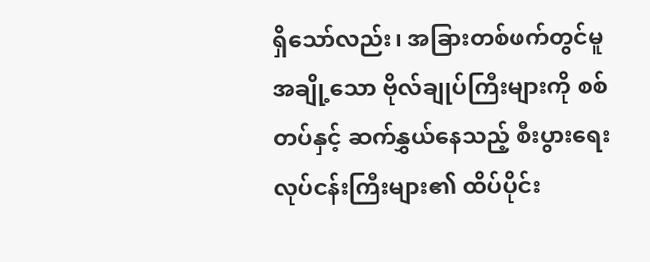ရှိသော်လည်း၊ အခြားတစ်ဖက်တွင်မူ အချို့သော ဗိုလ်ချုပ်ကြီးများကို စစ်တပ်နှင့် ဆက်နွှယ်နေသည့် စီးပွားရေးလုပ်ငန်းကြီးများ၏ ထိပ်ပိုင်း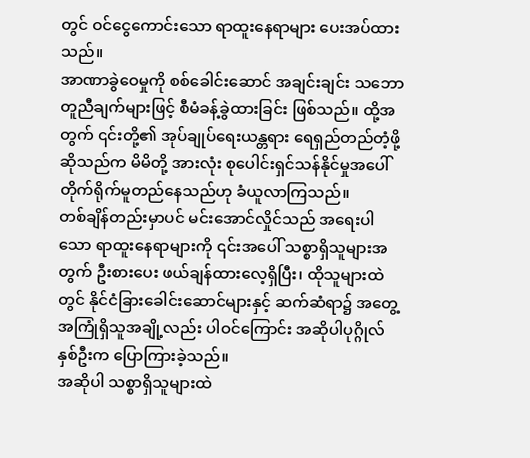တွင် ဝင်ငွေကောင်းသော ရာထူးနေရာများ ပေးအပ်ထားသည်။
အာဏာခွဲဝေမှုကို စစ်ခေါင်းဆောင် အချင်းချင်း သဘောတူညီချက်များဖြင့် စီမံခန့်ခွဲထားခြင်း ဖြစ်သည်။ ထို့အတွက် ၎င်းတို့၏ အုပ်ချုပ်ရေးယန္တရား ရေရှည်တည်တံ့ဖို့ဆိုသည်က မိမိတို့ အားလုံး စုပေါင်းရှင်သန်နိုင်မှုအပေါ် တိုက်ရိုက်မူတည်နေသည်ဟု ခံယူလာကြသည်။
တစ်ချိန်တည်းမှာပင် မင်းအောင်လှိုင်သည် အရေးပါသော ရာထူးနေရာများကို ၎င်းအပေါ် သစ္စာရှိသူများအတွက် ဦးစားပေး ဖယ်ချန်ထားလေ့ရှိပြီး၊ ထိုသူများထဲတွင် နိုင်ငံခြားခေါင်းဆောင်များနှင့် ဆက်ဆံရာ၌ အတွေ့အကြုံရှိသူအချို့လည်း ပါဝင်ကြောင်း အဆိုပါပုဂ္ဂိုလ်နှစ်ဦးက ပြောကြားခဲ့သည်။
အဆိုပါ သစ္စာရှိသူများထဲ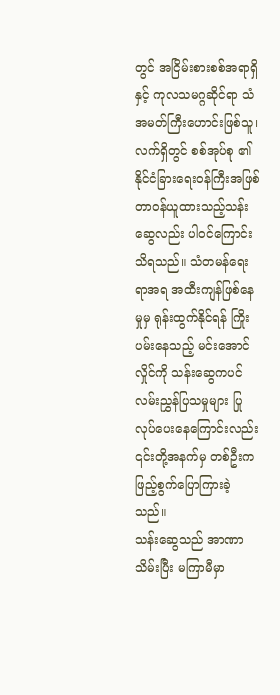တွင် အငြိမ်းစားစစ်အရာရှိနှင့် ကုလသမဂ္ဂဆိုင်ရာ သံအမတ်ကြီးဟောင်းဖြစ်သူ၊ လက်ရှိတွင် စစ်အုပ်စု ၏ နိုင်ငံခြားရေးဝန်ကြီးအဖြစ် တာဝန်ယူထားသည့်သန်းဆွေလည်း ပါဝင်ကြောင်း သိရသည်။ သံတမန်ရေးရာအရ အထီးကျန်ဖြစ်နေမှုမှ ရုန်းထွက်နိုင်ရန် ကြိုးပမ်းနေသည့် မင်းအောင်လှိုင်ကို သန်းဆွေကပင် လမ်းညွှန်ပြသမှုများ ပြုလုပ်ပေးနေကြောင်းလည်း ၎င်းတို့အနက်မှ တစ်ဦးက ဖြည့်စွက်ပြောကြားခဲ့သည်။
သန်းဆွေသည် အာဏာသိမ်းပြီး မကြာမီမှာ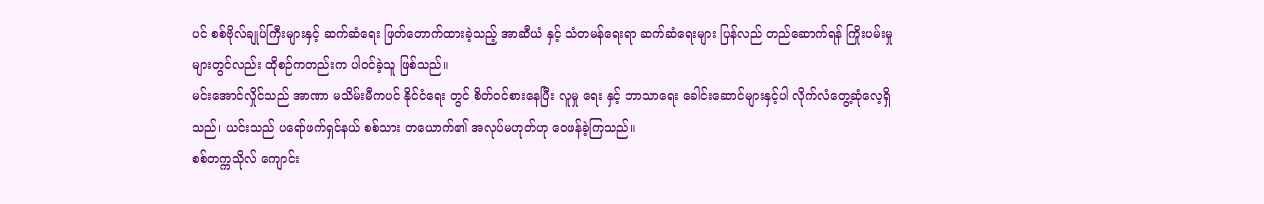ပင် စစ်ဗိုလ်ချုပ်ကြီးများနှင့် ဆက်ဆံရေး ဖြတ်တောက်ထားခဲ့သည့် အာဆီယံ နှင့် သံတမန်ရေးရာ ဆက်ဆံရေးများ ပြန်လည် တည်ဆောက်ရန် ကြိုးပမ်းမှုများတွင်လည်း ထိုစဉ်ကတည်းက ပါဝင်ခဲ့သူ ဖြစ်သည်။
မင်းအောင်လှိုင်သည် အာဏာ မသိမ်းမီကပင် နိုင်ငံရေး တွင် စိတ်ဝင်စားနေပြီး လူမှု ရေး နှင့် ဘာသာရေး ခေါင်းဆောင်များနှင့်ပါ လိုက်လံတွေ့ဆုံလေ့ရှိသည်၊ ယင်းသည် ပရော်ဖက်ရှင်နယ် စစ်သား တယောက်၏ အလုပ်မဟုတ်ဟု ဝေဖန်ခဲ့ကြသည်။
စစ်တက္ကသိုလ် ကျောင်း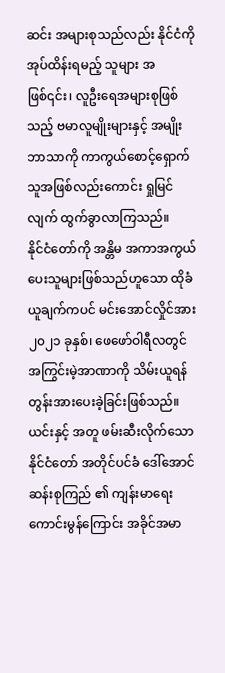ဆင်း အများစုသည်လည်း နိုင်ငံကို အုပ်ထိန်းရမည့် သူများ အဖြစ်၎င်း၊ လူဦးရေအများစုဖြစ်သည့် ဗမာလူမျိုးများနှင့် အမျိုးဘာသာကို ကာကွယ်စောင့်ရှောက်သူအဖြစ်လည်းကောင်း ရှုမြင်လျက် ထွက်ခွာလာကြသည်။
နိုင်ငံတော်ကို အန္တိမ အကာအကွယ်ပေးသူများဖြစ်သည်ဟူသော ထိုခံယူချက်ကပင် မင်းအောင်လှိုင်အား ၂၀၂၁ ခုနှစ်၊ ဖေဖော်ဝါရီလတွင် အကြွင်းမဲ့အာဏာကို သိမ်းယူရန် တွန်းအားပေးခဲ့ခြင်းဖြစ်သည်။
ယင်းနှင့် အတူ ဖမ်းဆီးလိုက်သော နိုင်ငံတော် အတိုင်ပင်ခံ ဒေါ်အောင်ဆန်းစုကြည် ၏ ကျန်းမာရေးကောင်းမွန်ကြောင်း အခိုင်အမာ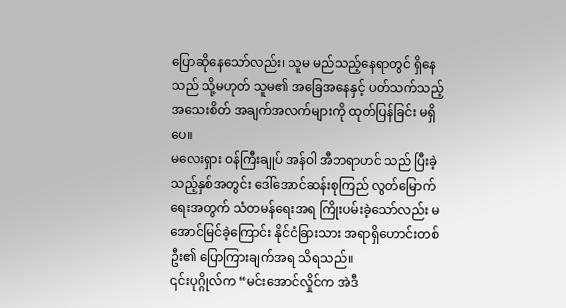ပြောဆိုနေသော်လည်း၊ သူမ မည်သည့်နေရာတွင် ရှိနေသည် သို့မဟုတ် သူမ၏ အခြေအနေနှင့် ပတ်သက်သည့် အသေးစိတ် အချက်အလက်များကို ထုတ်ပြန်ခြင်း မရှိပေ။
မလေးရှား ဝန်ကြီးချုပ် အန်ဝါ အီဘရာဟင် သည် ပြီးခဲ့သည့်နှစ်အတွင်း ဒေါ်အောင်ဆန်းစုကြည် လွတ်မြောက်ရေးအတွက် သံတမန်ရေးအရ ကြိုးပမ်းခဲ့သော်လည်း မအောင်မြင်ခဲ့ကြောင်း နိုင်ငံခြားသား အရာရှိဟောင်းတစ်ဦး၏ ပြောကြားချက်အရ သိရသည်။
၎င်းပုဂ္ဂိုလ်က “မင်းအောင်လှိုင်က အဲဒီ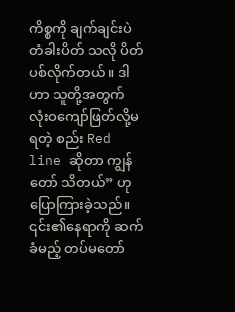ကိစ္စကို ချက်ချင်းပဲ တံခါးပိတ် သလို ပိတ်ပစ်လိုက်တယ်။ ဒါဟာ သူတို့အတွက် လုံးဝကျော်ဖြတ်လို့မရတဲ့ စည်း Red line ဆိုတာ ကျွန်တော် သိတယ်” ဟု ပြောကြားခဲ့သည်။
၎င်း၏နေရာကို ဆက်ခံမည့် တပ်မတော်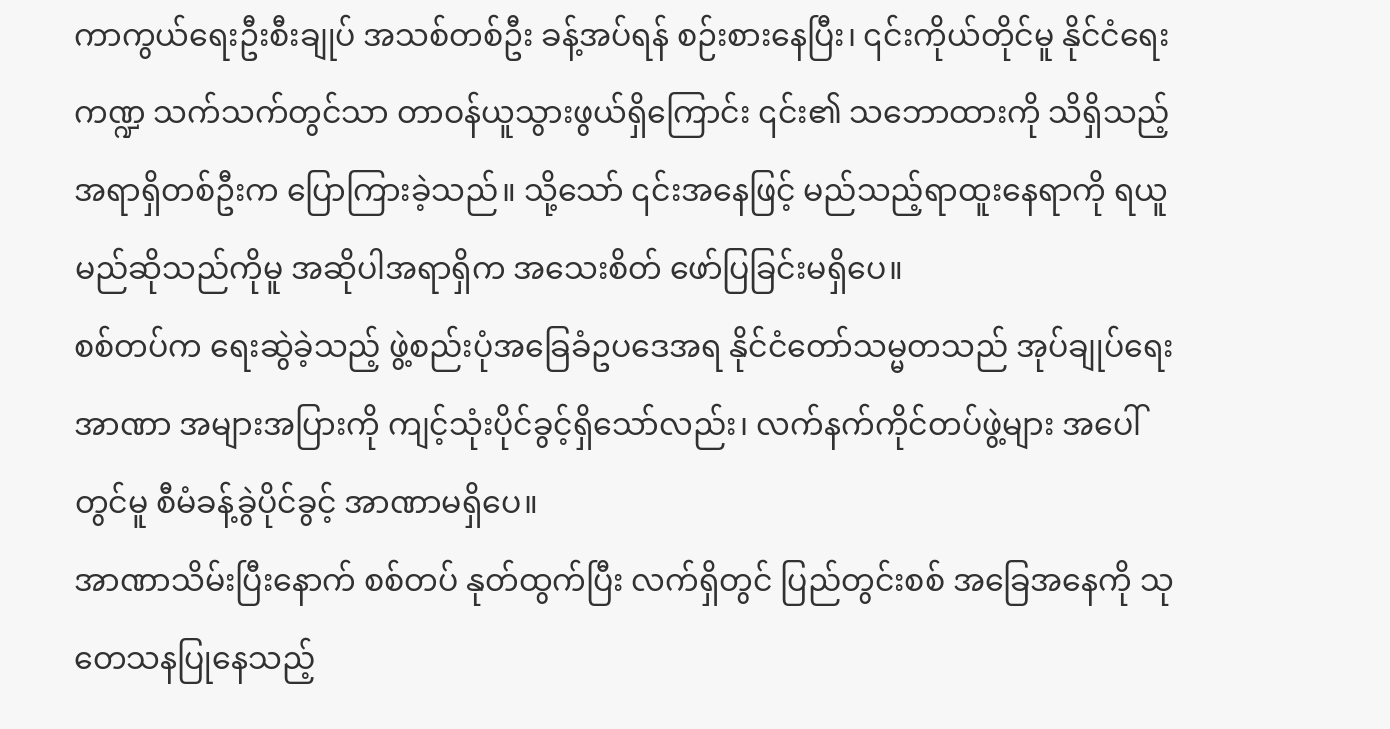ကာကွယ်ရေးဦးစီးချုပ် အသစ်တစ်ဦး ခန့်အပ်ရန် စဉ်းစားနေပြီး၊ ၎င်းကိုယ်တိုင်မူ နိုင်ငံရေးကဏ္ဍ သက်သက်တွင်သာ တာဝန်ယူသွားဖွယ်ရှိကြောင်း ၎င်း၏ သဘောထားကို သိရှိသည့် အရာရှိတစ်ဦးက ပြောကြားခဲ့သည်။ သို့သော် ၎င်းအနေဖြင့် မည်သည့်ရာထူးနေရာကို ရယူမည်ဆိုသည်ကိုမူ အဆိုပါအရာရှိက အသေးစိတ် ဖော်ပြခြင်းမရှိပေ။
စစ်တပ်က ရေးဆွဲခဲ့သည့် ဖွဲ့စည်းပုံအခြေခံဥပဒေအရ နိုင်ငံတော်သမ္မတသည် အုပ်ချုပ်ရေးအာဏာ အများအပြားကို ကျင့်သုံးပိုင်ခွင့်ရှိသော်လည်း၊ လက်နက်ကိုင်တပ်ဖွဲ့များ အပေါ်တွင်မူ စီမံခန့်ခွဲပိုင်ခွင့် အာဏာမရှိပေ။
အာဏာသိမ်းပြီးနောက် စစ်တပ် နုတ်ထွက်ပြီး လက်ရှိတွင် ပြည်တွင်းစစ် အခြေအနေကို သုတေသနပြုနေသည့်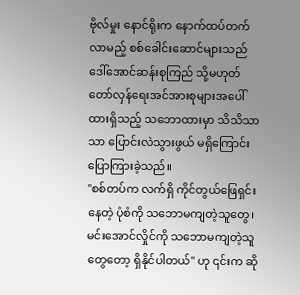ဗိုလ်မှုး နောင်ရိုးက နောက်ထပ်တက်လာမည့် စစ်ခေါင်းဆောင်များသည် ဒေါ်အောင်ဆန်းစုကြည် သို့မဟုတ် တော်လှန်ရေးအင်အားစုများအပေါ် ထားရှိသည့် သဘောထားမှာ သိသိသာသာ ပြောင်းလဲသွားဖွယ် မရှိကြောင်း ပြောကြားခဲ့သည်။
"စစ်တပ်က လက်ရှိ ကိုင်တွယ်ဖြေရှင်းနေတဲ့ ပုံစံကို သဘောမကျတဲ့သူတွေ၊ မင်းအောင်လှိုင်ကို သဘောမကျတဲ့သူတွေတော့ ရှိနိုင်ပါတယ်" ဟု ၎င်းက ဆို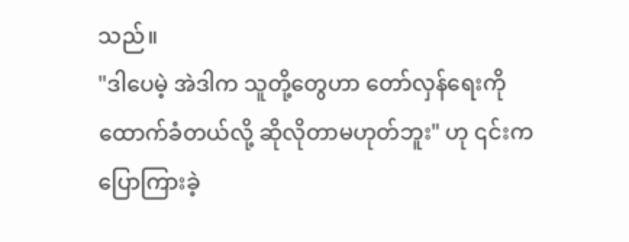သည်။
"ဒါပေမဲ့ အဲဒါက သူတို့တွေဟာ တော်လှန်ရေးကို ထောက်ခံတယ်လို့ ဆိုလိုတာမဟုတ်ဘူး" ဟု ၎င်းက ပြောကြားခဲ့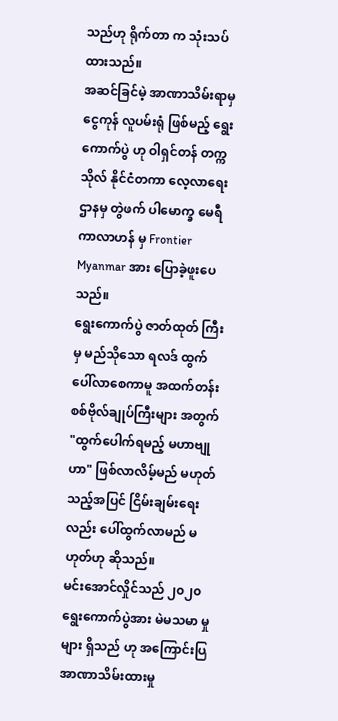သည်ဟု ရိုက်တာ က သုံးသပ်ထားသည်။
အဆင်ခြင်မဲ့ အာဏာသိမ်းရာမှ ငွေကုန် လူပမ်းရုံ ဖြစ်မည့် ရွေးကောက်ပွဲ ဟု ဝါရှင်တန် တက္ကသိုလ် နိုင်ငံတကာ လေ့လာရေး ဌာနမှ တွဲဖက် ပါမောက္ခ မေရီ ကာလာဟန် မှ Frontier Myanmar အား ပြောခဲ့ဖူးပေသည်။
ရွေးကောက်ပွဲ ဇာတ်ထုတ် ကြီးမှ မည်သိုသော ရလဒ် ထွက်ပေါ်လာစေကာမူ အထက်တန်း စစ်ဗိုလ်ချုပ်ကြီးများ အတွက် "ထွက်ပေါက်ရမည့် မဟာဗျုဟာ" ဖြစ်လာလိမ့်မည် မဟုတ်သည့်အပြင် ငြိမ်းချမ်းရေးလည်း ပေါ်ထွက်လာမည် မဟုတ်ဟု ဆိုသည်။
မင်းအောင်လှိုင်သည် ၂၀၂၀ ရွေးကောက်ပွဲအား မဲမသမာ မှု များ ရှိသည် ဟု အကြောင်းပြ အာဏာသိမ်းထားမှု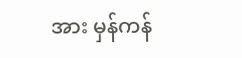အား မှန်ကန်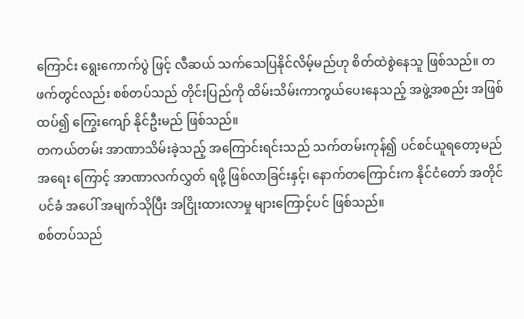ကြောင်း ရွေးကောက်ပွဲ ဖြင့် လီဆယ် သက်သေပြနိုင်လိမ့်မည်ဟု စိတ်ထဲစွဲနေသူ ဖြစ်သည်။ တဖက်တွင်လည်း စစ်တပ်သည် တိုင်းပြည်ကို ထိမ်းသိမ်းကာကွယ်ပေးနေသည့် အဖွဲ့အစည်း အဖြစ် ထပ်၍ ကြွေးကျော် နိုင်ဦးမည် ဖြစ်သည်။
တကယ်တမ်း အာဏာသိမ်းခဲ့သည့် အကြောင်းရင်းသည် သက်တမ်းကုန်၍ ပင်စင်ယူရတော့မည် အရေး ကြောင့် အာဏာလက်လွှတ် ရဖို့ ဖြစ်လာခြင်းနှင့်၊ နောက်တကြောင်းက နိုင်ငံတော် အတိုင်ပင်ခံ အပေါ် အမျက်သိုပြီး အငြိုးထားလာမှု များကြောင့်ပင် ဖြစ်သည်။
စစ်တပ်သည်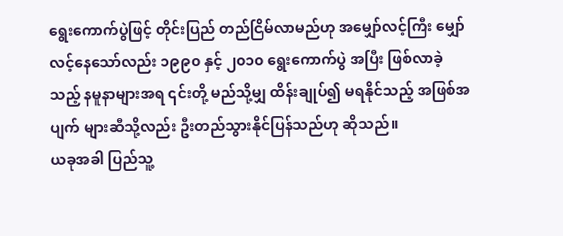ရွေးကောက်ပွဲဖြင့် တိုင်းပြည် တည်ငြိမ်လာမည်ဟု အမျှော်လင့်ကြီး မျှော်လင့်နေသော်လည်း ၁၉၉၀ နှင့် ၂၀၁၀ ရွေးကောက်ပွဲ အပြီး ဖြစ်လာခဲ့သည့် နမူနာများအရ ၎င်းတို့ မည်သို့မျှ ထိန်းချုပ်၍ မရနိုင်သည့် အဖြစ်အပျက် များဆီသို့လည်း ဦးတည်သွားနိုင်ပြန်သည်ဟု ဆိုသည်။
ယခုအခါ ပြည်သူ့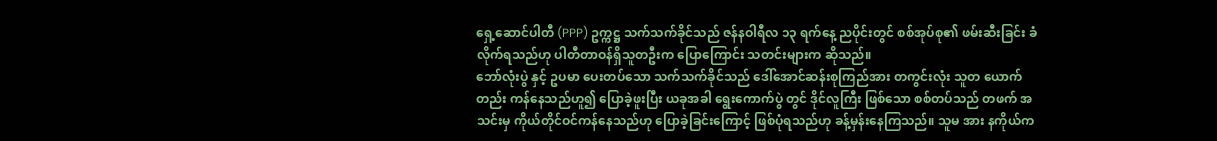ရှေ့ဆောင်ပါတီ (PPP) ဥက္ကဋ္ဌ သက်သက်ခိုင်သည် ဇန်နဝါရီလ ၁၃ ရက်နေ့ ညပိုင်းတွင် စစ်အုပ်စု၏ ဖမ်းဆီးခြင်း ခံလိုက်ရသည်ဟု ပါတီတာဝန်ရှိသူတဦးက ပြောကြောင်း သတင်းများက ဆိုသည်။
ဘော်လုံးပွဲ နှင့် ဥပမာ ပေးတပ်သော သက်သက်ခိုင်သည် ဒေါ်အောင်ဆန်းစုကြည်အား တကွင်းလုံး သူတ ယောက်တည်း ကန်နေသည်ဟူ၍ ပြောခဲ့ဖူးပြီး ယခုအခါ ရွေးကောက်ပွဲ တွင် ဒိုင်လူကြီး ဖြစ်သော စစ်တပ်သည် တဖက် အသင်းမှ ကိုယ်တိုင်ဝင်ကန်နေသည်ဟု ပြောခဲ့ခြင်းကြောင့် ဖြစ်ပုံရသည်ဟု ခန့်မှန်းနေကြသည်။ သူမ အား နကိုယ်က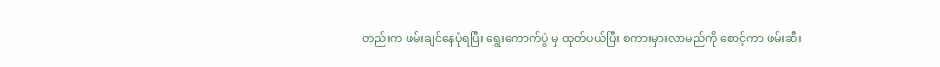တည်းက ဖမ်းချင်နေပုံရပြီး ရွေးကောက်ပွဲ မှ ထုတ်ပယ်ပြီး စကားမှားလာမည်ကို စောင့်ကာ ဖမ်းဆီး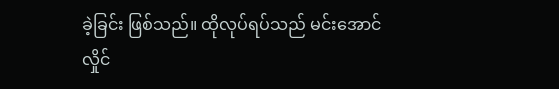ခဲ့ခြင်း ဖြစ်သည်။ ထိုလုပ်ရပ်သည် မင်းအောင်လှိုင်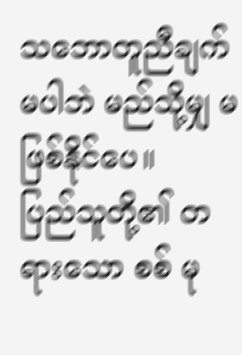သဘောတူညီချက် မပါဘဲ မည်သို့မျှ မဖြစ်နိုင်ပေ။
ပြည်သူတို့၏ တရားသော စစ် မု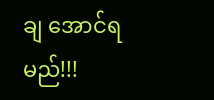ချ အောင်ရမည်!!!